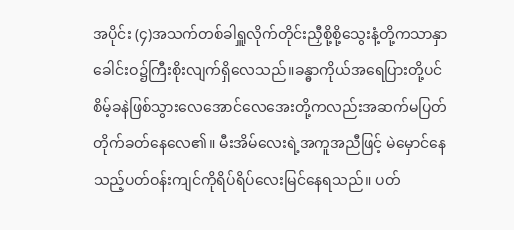အပိုင်း (၄)အသက်တစ်ခါရှူလိုက်တိုင်းညှီစို့စို့သွေးနံ့တို့ကသာနှာခေါင်းဝ၌ကြီးစိုးလျက်ရှိလေသည်။ခန္ဓာကိုယ်အရေပြားတို့ပင်စိမ့်ခနဲဖြစ်သွားလေအောင်လေအေးတို့ကလည်းအဆက်မပြတ်တိုက်ခတ်နေလေ၏။ မီးအိမ်လေးရဲ့အကူအညီဖြင့် မဲမှောင်နေသည့်ပတ်ဝန်းကျင်ကိုရိပ်ရိပ်လေးမြင်နေရသည်။ ပတ်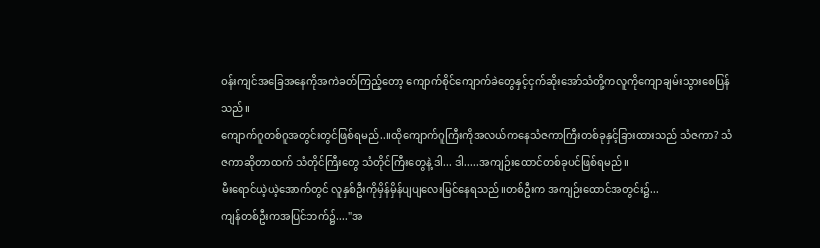ဝန်းကျင်အခြေအနေကိုအကဲခတ်ကြည့်တော့ ကျောက်စိုင်ကျောက်ခဲတွေနှင့်ငှက်ဆိုးအော်သံတို့ကလူကိုကျောချမ်းသွားစေပြန်သည်။
ကျောက်ဂူတစ်ဂူအတွင်းတွင်ဖြစ်ရမည်..။ထိုကျောက်ဂူကြီးကိုအလယ်ကနေသံဇကာကြီးတစ်ခုနှင့်ခြားထားသည် သံဇကာ? သံဇကာဆိုတာထက် သံတိုင်ကြီးတွေ သံတိုင်ကြီးတွေနဲ့ ဒါ... ဒါ.....အကျဉ်းထောင်တစ်ခုပင်ဖြစ်ရမည်။
မီးရောင်ယဲ့ယဲ့အောက်တွင် လူနှစ်ဦးကိုမှိန်မှိန်ပျပျလေးမြင်နေရသည်။တစ်ဦးက အကျဉ်းထောင်အတွင်း၌...
ကျန်တစ်ဦးကအပြင်ဘက်၌...."အ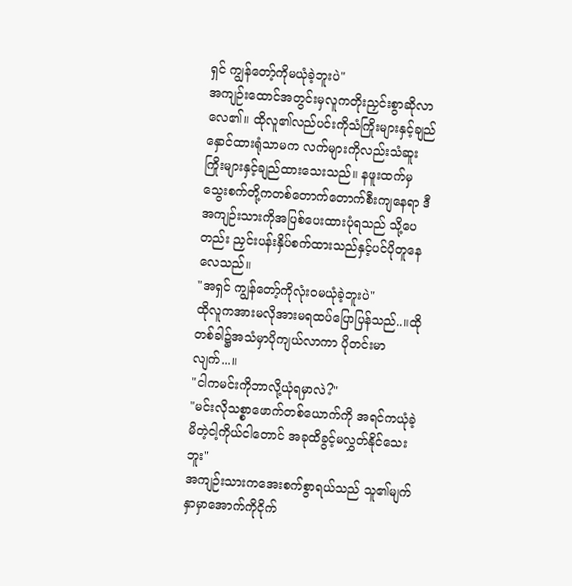ရှင် ကျွန်တော့်ကိုမယုံခဲ့ဘူးပဲ"
အကျဉ်းထောင်အတွင်းမှလူကတိုးညှင်းစွာဆိုလာလေ၏။ ထိုလူ၏လည်ပင်းကိုသံကြိုးများနှင့်ချည်နှောင်ထားရုံသာမက လက်များကိုလည်းသံဆူးကြိုးများနှင့်ချည်ထားသေးသည်။ နဖူးထက်မှသွေးစက်တို့ကတစ်တောက်တောက်စီးကျနေရာ ဒီအကျဉ်းသားကိုအပြစ်ပေးထားပုံရသည် သို့ပေတည်း ညှင်းပန်းနှိပ်စက်ထားသည်နှင့်ပင်ပိုတူနေလေသည်။
"အရှင် ကျွန်တော့်ကိုလုံးဝမယုံခဲ့ဘူးပဲ"
ထိုလူကအားမလိုအားမရထပ်ပြောပြန်သည်..။ထိုတစ်ခါ၌အသံမှာပိုကျယ်လာကာ ပိုတင်းမာလျက်...။
"ငါကမင်းကိုဘာလို့ယုံရမှာလဲ?"
"မင်းလိုသစ္စာဖောက်တစ်ယောက်ကို အရင်ကယုံခဲ့မိတဲ့ငါ့ကိုယ်ငါတောင် အခုထိခွင့်မလွှတ်နိုင်သေးဘူး"
အကျဉ်းသားကအေးစက်စွာရယ်သည် သူ၏မျက်နှာမှာအောက်ကိုငိုက်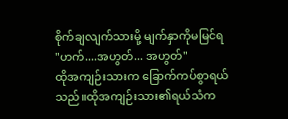စိုက်ချလျက်သားမို့ မျက်နှာကိုမမြင်ရ
"ဟက်....အဟွတ်... အဟွတ်"
ထိုအကျဉ်းသားက ခြောက်ကပ်စွာရယ်သည်။ထိုအကျဉ်းသား၏ရယ်သံက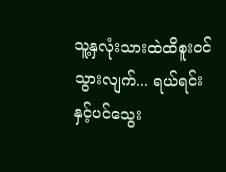သူ့နှလုံးသားထဲထိစူးဝင်သွားလျက်... ရယ်ရင်းနှင့်ပင်သွေး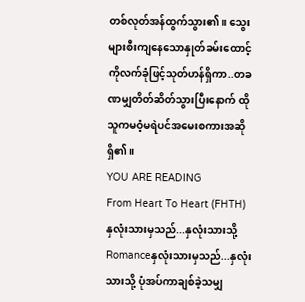တစ်လုတ်အန်ထွက်သွား၏။ သွေးများစီးကျနေသောနှုတ်ခမ်းထောင့်ကိုလက်ခုံဖြင့်သုတ်ဟန်ရှိကာ..တခဏမျှတိတ်ဆိတ်သွားပြီးနောက် ထိုသူကမဝံ့မရဲပင်အမေးစကားအဆိုရှိ၏။
YOU ARE READING
From Heart To Heart (FHTH) နှလုံးသားမှသည်...နှလုံးသားသို့
Romanceနှလုံးသားမှသည်...နှလုံးသားသို့ ပုံအပ်ကာချစ်ခဲ့သမျှ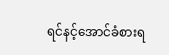ရင်နင့်အောင်ခံစားရ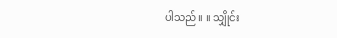ပါသည်။ ။ သျှိုင်း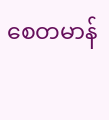စေတမာန်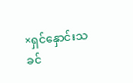×ရှင်နှောင်းသခင်